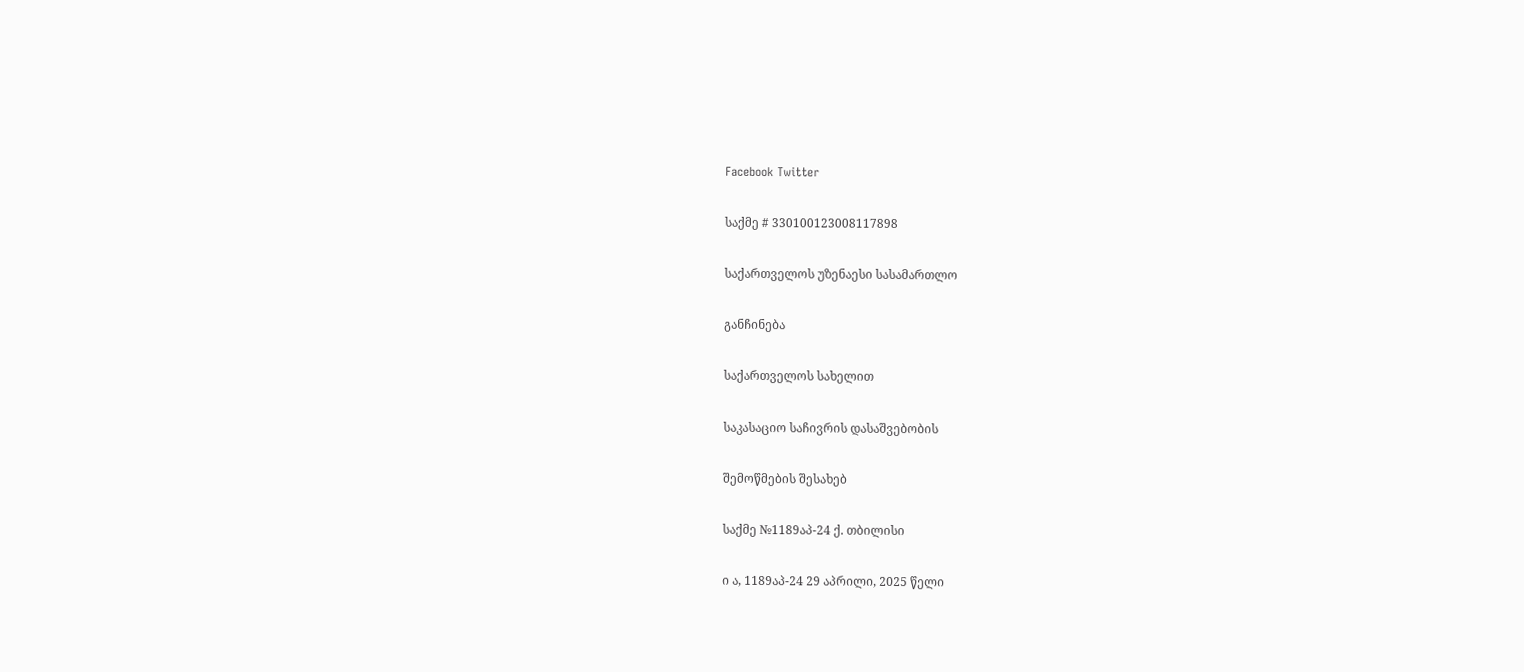Facebook Twitter

საქმე # 330100123008117898

საქართველოს უზენაესი სასამართლო

განჩინება

საქართველოს სახელით

საკასაციო საჩივრის დასაშვებობის

შემოწმების შესახებ

საქმე №1189აპ-24 ქ. თბილისი

ი ა, 1189აპ-24 29 აპრილი, 2025 წელი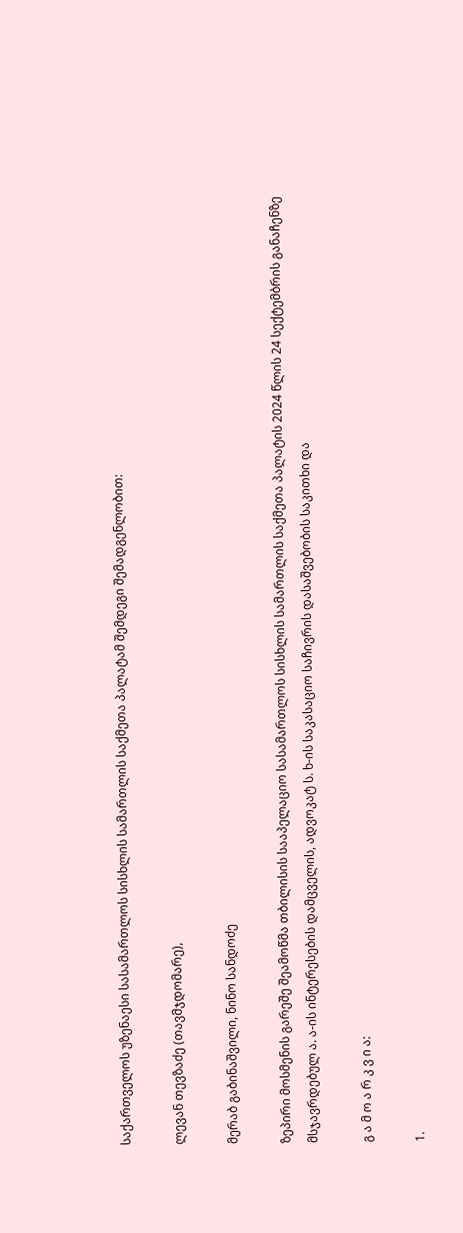საქართველოს უზენაესი სასამართლოს სისხლის სამართლის საქმეთა პალატამ შემდეგი შემადგენლობით:

ლევან თევზაძე (თავმჯდომარე),

მერაბ გაბინაშვილი, ნინო სანდოძე

ზეპირი მოსმენის გარეშე შეამოწმა თბილისის სააპელაციო სასამართლოს სისხლის სამართლის საქმეთა პალატის 2024 წლის 24 სექტემბრის განაჩენზე მსჯავრდებულ ა. ა-ის ინტერესების დამცველის, ადვოკატ ს. ხ-ის საკასაციო საჩივრის დასაშვებობის საკითხი და

გ ა მ ო ა რ კ ვ ი ა:

1.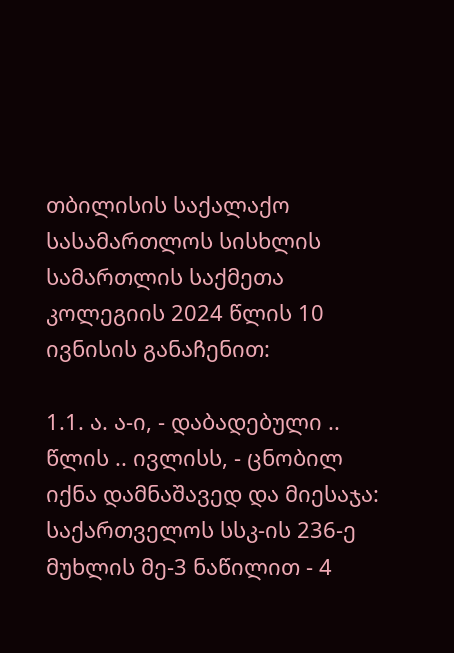თბილისის საქალაქო სასამართლოს სისხლის სამართლის საქმეთა კოლეგიის 2024 წლის 10 ივნისის განაჩენით:

1.1. ა. ა-ი, - დაბადებული .. წლის .. ივლისს, - ცნობილ იქნა დამნაშავედ და მიესაჯა: საქართველოს სსკ-ის 236-ე მუხლის მე-3 ნაწილით - 4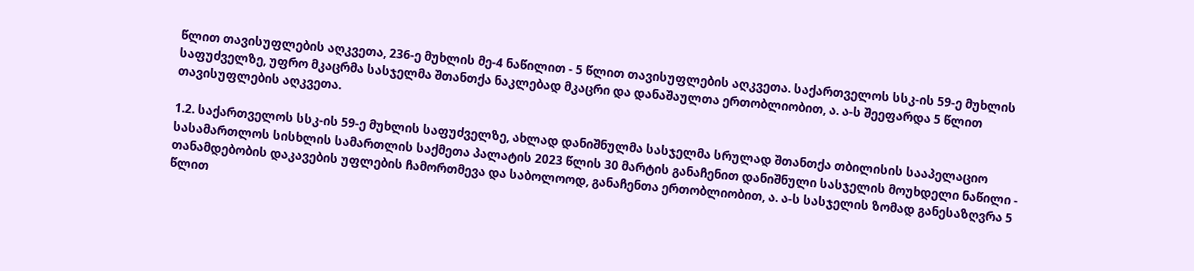წლით თავისუფლების აღკვეთა, 236-ე მუხლის მე-4 ნაწილით - 5 წლით თავისუფლების აღკვეთა. საქართველოს სსკ-ის 59-ე მუხლის საფუძველზე, უფრო მკაცრმა სასჯელმა შთანთქა ნაკლებად მკაცრი და დანაშაულთა ერთობლიობით, ა. ა-ს შეეფარდა 5 წლით თავისუფლების აღკვეთა.

1.2. საქართველოს სსკ-ის 59-ე მუხლის საფუძველზე, ახლად დანიშნულმა სასჯელმა სრულად შთანთქა თბილისის სააპელაციო სასამართლოს სისხლის სამართლის საქმეთა პალატის 2023 წლის 30 მარტის განაჩენით დანიშნული სასჯელის მოუხდელი ნაწილი - თანამდებობის დაკავების უფლების ჩამორთმევა და საბოლოოდ, განაჩენთა ერთობლიობით, ა. ა-ს სასჯელის ზომად განესაზღვრა 5 წლით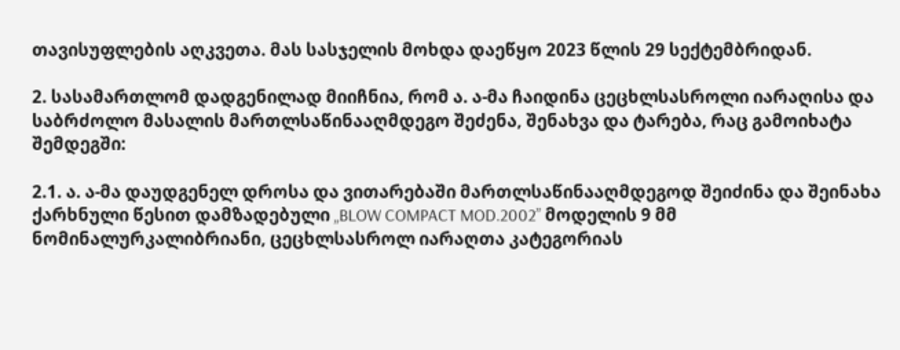თავისუფლების აღკვეთა. მას სასჯელის მოხდა დაეწყო 2023 წლის 29 სექტემბრიდან.

2. სასამართლომ დადგენილად მიიჩნია, რომ ა. ა-მა ჩაიდინა ცეცხლსასროლი იარაღისა და საბრძოლო მასალის მართლსაწინააღმდეგო შეძენა, შენახვა და ტარება, რაც გამოიხატა შემდეგში:

2.1. ა. ა-მა დაუდგენელ დროსა და ვითარებაში მართლსაწინააღმდეგოდ შეიძინა და შეინახა ქარხნული წესით დამზადებული „BLOW COMPACT MOD.2002” მოდელის 9 მმ ნომინალურკალიბრიანი, ცეცხლსასროლ იარაღთა კატეგორიას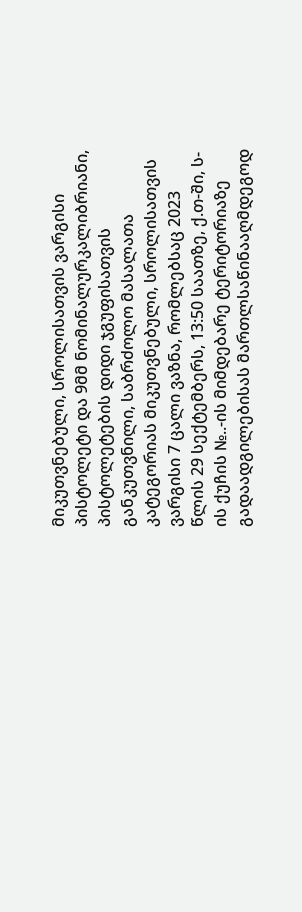მიკუთვნებული, სროლისათვის ვარგისი პისტოლეტი და 9მმ ნომინალურკალიბრიანი, პისტოლეტების დიდი ჯგუფისათვის განკუთვნილი, საბრძოლო მასალათა კატეგორიას მიკუთვნებული, სროლისათვის ვარგისი 7 ცალი ვაზნა, რომლებსაც 2023 წლის 29 სექტემბერს, 13:50 საათზე, ქ.თ-ში, ს-ის ქუჩის №..-ის მიმდებარე ტერიტორიაზე გადაადგილებისას მართლსაწინააღმდეგოდ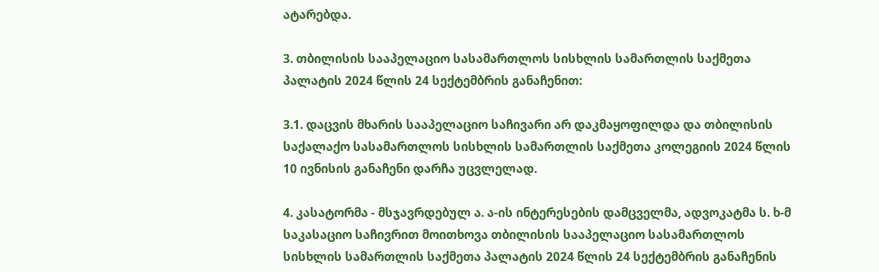ატარებდა.

3. თბილისის სააპელაციო სასამართლოს სისხლის სამართლის საქმეთა პალატის 2024 წლის 24 სექტემბრის განაჩენით:

3.1. დაცვის მხარის სააპელაციო საჩივარი არ დაკმაყოფილდა და თბილისის საქალაქო სასამართლოს სისხლის სამართლის საქმეთა კოლეგიის 2024 წლის 10 ივნისის განაჩენი დარჩა უცვლელად.

4. კასატორმა - მსჯავრდებულ ა. ა-ის ინტერესების დამცველმა, ადვოკატმა ს. ხ-მ საკასაციო საჩივრით მოითხოვა თბილისის სააპელაციო სასამართლოს სისხლის სამართლის საქმეთა პალატის 2024 წლის 24 სექტემბრის განაჩენის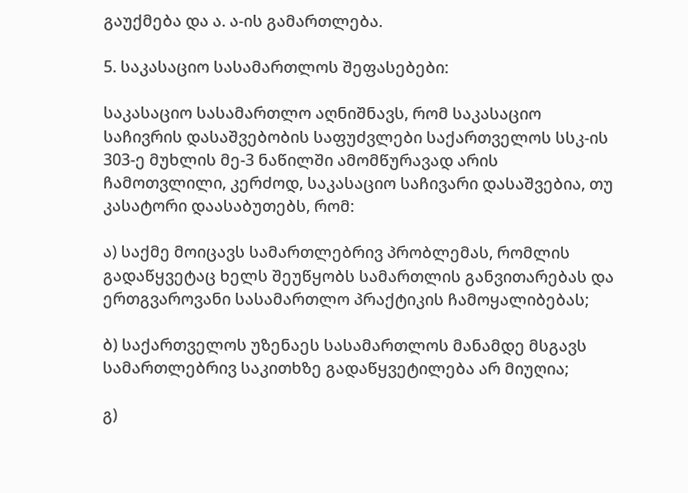გაუქმება და ა. ა-ის გამართლება.

5. საკასაციო სასამართლოს შეფასებები:

საკასაციო სასამართლო აღნიშნავს, რომ საკასაციო საჩივრის დასაშვებობის საფუძვლები საქართველოს სსკ-ის 303-ე მუხლის მე-3 ნაწილში ამომწურავად არის ჩამოთვლილი, კერძოდ, საკასაციო საჩივარი დასაშვებია, თუ კასატორი დაასაბუთებს, რომ:

ა) საქმე მოიცავს სამართლებრივ პრობლემას, რომლის გადაწყვეტაც ხელს შეუწყობს სამართლის განვითარებას და ერთგვაროვანი სასამართლო პრაქტიკის ჩამოყალიბებას;

ბ) საქართველოს უზენაეს სასამართლოს მანამდე მსგავს სამართლებრივ საკითხზე გადაწყვეტილება არ მიუღია;

გ)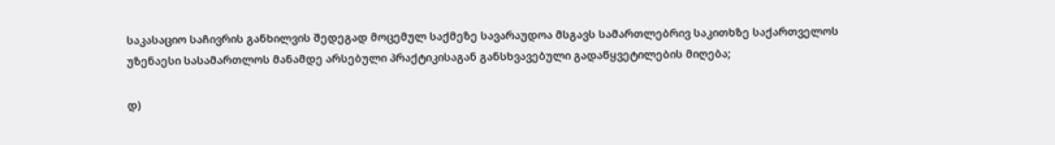საკასაციო საჩივრის განხილვის შედეგად მოცემულ საქმეზე სავარაუდოა მსგავს სამართლებრივ საკითხზე საქართველოს უზენაესი სასამართლოს მანამდე არსებული პრაქტიკისაგან განსხვავებული გადაწყვეტილების მიღება;

დ)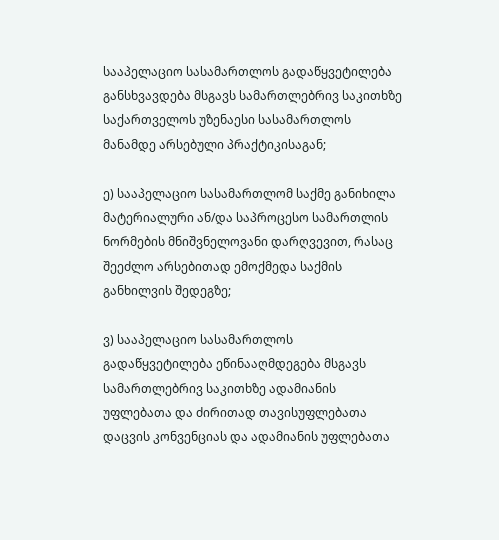სააპელაციო სასამართლოს გადაწყვეტილება განსხვავდება მსგავს სამართლებრივ საკითხზე საქართველოს უზენაესი სასამართლოს მანამდე არსებული პრაქტიკისაგან;

ე) სააპელაციო სასამართლომ საქმე განიხილა მატერიალური ან/და საპროცესო სამართლის ნორმების მნიშვნელოვანი დარღვევით, რასაც შეეძლო არსებითად ემოქმედა საქმის განხილვის შედეგზე;

ვ) სააპელაციო სასამართლოს გადაწყვეტილება ეწინააღმდეგება მსგავს სამართლებრივ საკითხზე ადამიანის უფლებათა და ძირითად თავისუფლებათა დაცვის კონვენციას და ადამიანის უფლებათა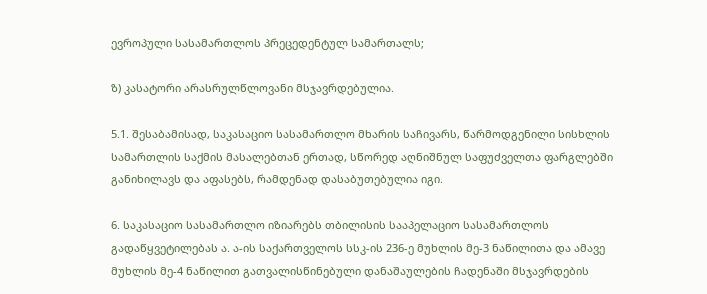ევროპული სასამართლოს პრეცედენტულ სამართალს;

ზ) კასატორი არასრულწლოვანი მსჯავრდებულია.

5.1. შესაბამისად, საკასაციო სასამართლო მხარის საჩივარს, წარმოდგენილი სისხლის სამართლის საქმის მასალებთან ერთად, სწორედ აღნიშნულ საფუძველთა ფარგლებში განიხილავს და აფასებს, რამდენად დასაბუთებულია იგი.

6. საკასაციო სასამართლო იზიარებს თბილისის სააპელაციო სასამართლოს გადაწყვეტილებას ა. ა-ის საქართველოს სსკ-ის 236-ე მუხლის მე-3 ნაწილითა და ამავე მუხლის მე-4 ნაწილით გათვალისწინებული დანაშაულების ჩადენაში მსჯავრდების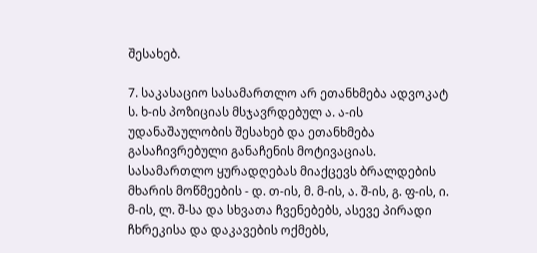შესახებ.

7. საკასაციო სასამართლო არ ეთანხმება ადვოკატ ს. ხ-ის პოზიციას მსჯავრდებულ ა. ა-ის უდანაშაულობის შესახებ და ეთანხმება გასაჩივრებული განაჩენის მოტივაციას. სასამართლო ყურადღებას მიაქცევს ბრალდების მხარის მოწმეების - დ. თ-ის, მ. მ-ის, ა. შ-ის, გ. ფ-ის, ი. მ-ის, ლ. შ-სა და სხვათა ჩვენებებს, ასევე პირადი ჩხრეკისა და დაკავების ოქმებს,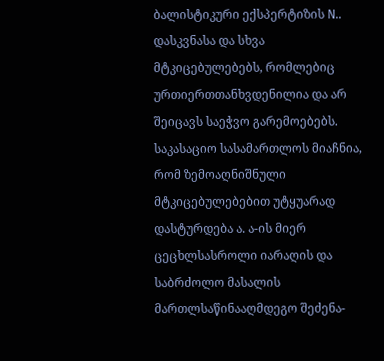ბალისტიკური ექსპერტიზის N.. დასკვნასა და სხვა მტკიცებულებებს, რომლებიც ურთიერთთანხვდენილია და არ შეიცავს საეჭვო გარემოებებს. საკასაციო სასამართლოს მიაჩნია, რომ ზემოაღნიშნული მტკიცებულებებით უტყუარად დასტურდება ა. ა-ის მიერ ცეცხლსასროლი იარაღის და საბრძოლო მასალის მართლსაწინააღმდეგო შეძენა-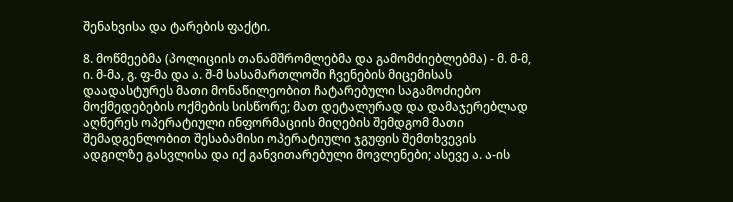შენახვისა და ტარების ფაქტი.

8. მოწმეებმა (პოლიციის თანამშრომლებმა და გამომძიებლებმა) - მ. მ-მ, ი. მ-მა, გ. ფ-მა და ა. შ-მ სასამართლოში ჩვენების მიცემისას დაადასტურეს მათი მონაწილეობით ჩატარებული საგამოძიებო მოქმედებების ოქმების სისწორე; მათ დეტალურად და დამაჯერებლად აღწერეს ოპერატიული ინფორმაციის მიღების შემდგომ მათი შემადგენლობით შესაბამისი ოპერატიული ჯგუფის შემთხვევის ადგილზე გასვლისა და იქ განვითარებული მოვლენები; ასევე ა. ა-ის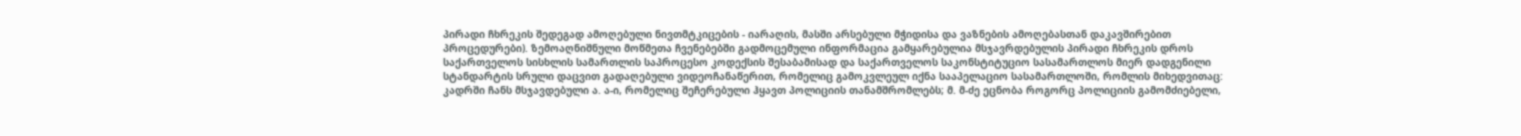პირადი ჩხრეკის შედეგად ამოღებული ნივთმტკიცების - იარაღის, მასში არსებული მჭიდისა და ვაზნების ამოღებასთან დაკავშირებით პროცედურები). ზემოაღნიშნული მოწმეთა ჩვენებებში გადმოცემული ინფორმაცია გამყარებულია მსჯავრდებულის პირადი ჩხრეკის დროს საქართველოს სისხლის სამართლის საპროცესო კოდექსის შესაბამისად და საქართველოს საკონსტიტუციო სასამართლოს მიერ დადგენილი სტანდარტის სრული დაცვით გადაღებული ვიდეოჩანაწერით, რომელიც გამოკვლეულ იქნა სააპელაციო სასამართლოში, რომლის მიხედვითაც: კადრში ჩანს მსჯავდებული ა. ა-ი, რომელიც შეჩერებული ჰყავთ პოლიციის თანამშრომლებს; მ. მ-ძე ეცნობა როგორც პოლიციის გამომძიებელი,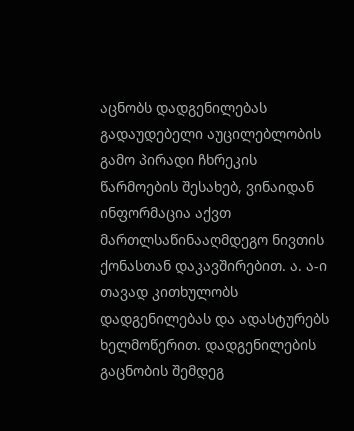აცნობს დადგენილებას გადაუდებელი აუცილებლობის გამო პირადი ჩხრეკის წარმოების შესახებ, ვინაიდან ინფორმაცია აქვთ მართლსაწინააღმდეგო ნივთის ქონასთან დაკავშირებით. ა. ა-ი თავად კითხულობს დადგენილებას და ადასტურებს ხელმოწერით. დადგენილების გაცნობის შემდეგ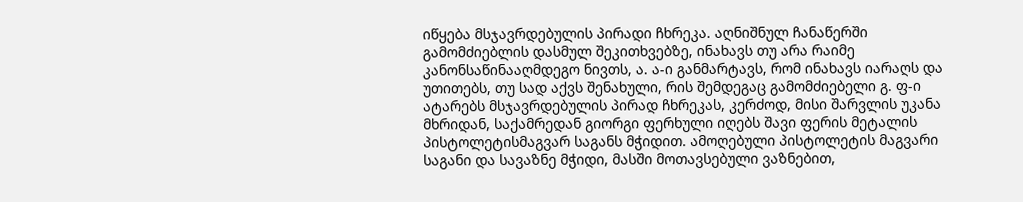იწყება მსჯავრდებულის პირადი ჩხრეკა. აღნიშნულ ჩანაწერში გამომძიებლის დასმულ შეკითხვებზე, ინახავს თუ არა რაიმე კანონსაწინააღმდეგო ნივთს, ა. ა-ი განმარტავს, რომ ინახავს იარაღს და უთითებს, თუ სად აქვს შენახული, რის შემდეგაც გამომძიებელი გ. ფ-ი ატარებს მსჯავრდებულის პირად ჩხრეკას, კერძოდ, მისი შარვლის უკანა მხრიდან, საქამრედან გიორგი ფერხული იღებს შავი ფერის მეტალის პისტოლეტისმაგვარ საგანს მჭიდით. ამოღებული პისტოლეტის მაგვარი საგანი და სავაზნე მჭიდი, მასში მოთავსებული ვაზნებით,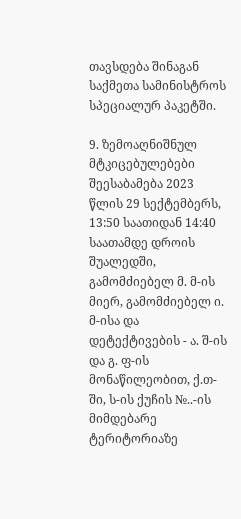თავსდება შინაგან საქმეთა სამინისტროს სპეციალურ პაკეტში.

9. ზემოაღნიშნულ მტკიცებულებები შეესაბამება 2023 წლის 29 სექტემბერს, 13:50 საათიდან 14:40 საათამდე დროის შუალედში, გამომძიებელ მ. მ-ის მიერ, გამომძიებელ ი. მ-ისა და დეტექტივების - ა. შ-ის და გ. ფ-ის მონაწილეობით, ქ.თ-ში, ს-ის ქუჩის №..-ის მიმდებარე ტერიტორიაზე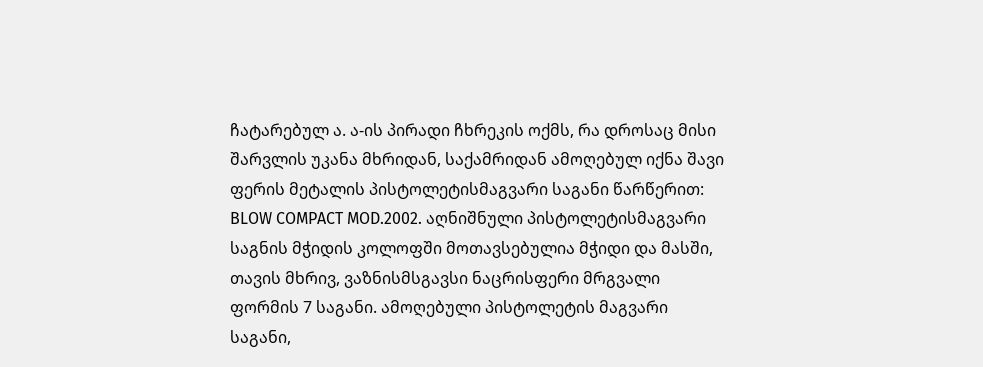ჩატარებულ ა. ა-ის პირადი ჩხრეკის ოქმს, რა დროსაც მისი შარვლის უკანა მხრიდან, საქამრიდან ამოღებულ იქნა შავი ფერის მეტალის პისტოლეტისმაგვარი საგანი წარწერით: BLOW COMPACT MOD.2002. აღნიშნული პისტოლეტისმაგვარი საგნის მჭიდის კოლოფში მოთავსებულია მჭიდი და მასში, თავის მხრივ, ვაზნისმსგავსი ნაცრისფერი მრგვალი ფორმის 7 საგანი. ამოღებული პისტოლეტის მაგვარი საგანი,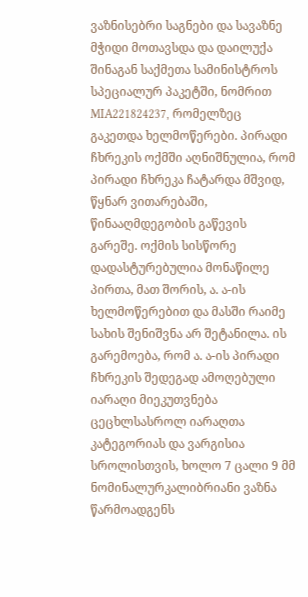ვაზნისებრი საგნები და სავაზნე მჭიდი მოთავსდა და დაილუქა შინაგან საქმეთა სამინისტროს სპეციალურ პაკეტში, ნომრით MIA221824237, რომელზეც გაკეთდა ხელმოწერები. პირადი ჩხრეკის ოქმში აღნიშნულია, რომ პირადი ჩხრეკა ჩატარდა მშვიდ, წყნარ ვითარებაში, წინააღმდეგობის გაწევის გარეშე. ოქმის სისწორე დადასტურებულია მონაწილე პირთა, მათ შორის, ა. ა-ის ხელმოწერებით და მასში რაიმე სახის შენიშვნა არ შეტანილა. ის გარემოება, რომ ა. ა-ის პირადი ჩხრეკის შედეგად ამოღებული იარაღი მიეკუთვნება ცეცხლსასროლ იარაღთა კატეგორიას და ვარგისია სროლისთვის, ხოლო 7 ცალი 9 მმ ნომინალურკალიბრიანი ვაზნა წარმოადგენს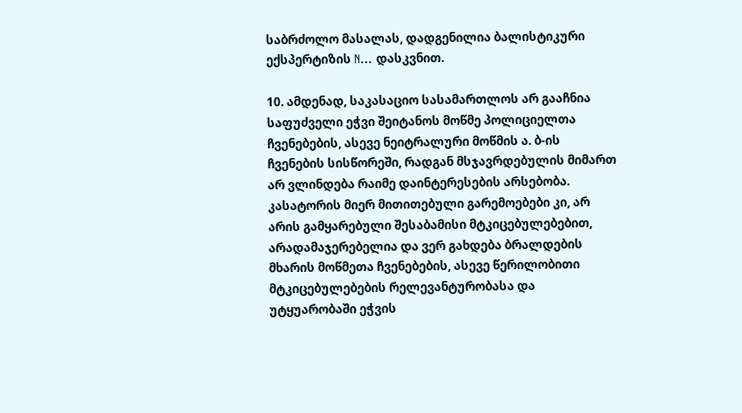საბრძოლო მასალას, დადგენილია ბალისტიკური ექსპერტიზის N... დასკვნით.

10. ამდენად, საკასაციო სასამართლოს არ გააჩნია საფუძველი ეჭვი შეიტანოს მოწმე პოლიციელთა ჩვენებების, ასევე ნეიტრალური მოწმის ა. ბ-ის ჩვენების სისწორეში, რადგან მსჯავრდებულის მიმართ არ ვლინდება რაიმე დაინტერესების არსებობა. კასატორის მიერ მითითებული გარემოებები კი, არ არის გამყარებული შესაბამისი მტკიცებულებებით, არადამაჯერებელია და ვერ გახდება ბრალდების მხარის მოწმეთა ჩვენებების, ასევე წერილობითი მტკიცებულებების რელევანტურობასა და უტყუარობაში ეჭვის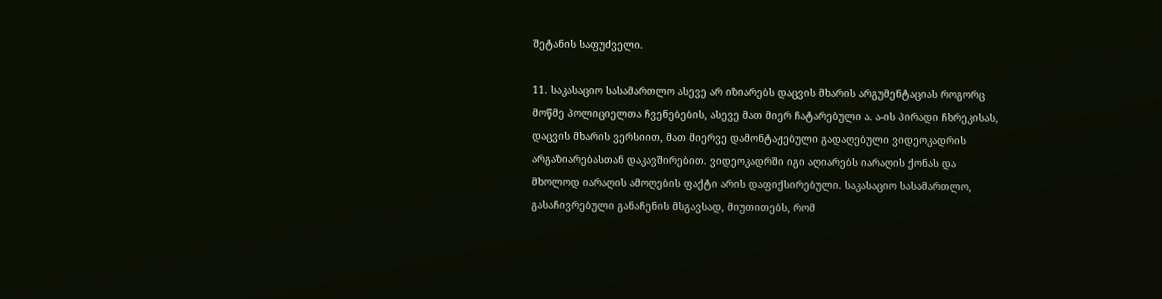შეტანის საფუძველი.

11. საკასაციო სასამართლო ასევე არ იზიარებს დაცვის მხარის არგუმენტაციას როგორც მოწმე პოლიციელთა ჩვენებების, ასევე მათ მიერ ჩატარებული ა. ა-ის პირადი ჩხრეკისას, დაცვის მხარის ვერსიით, მათ მიერვე დამონტაჟებული გადაღებული ვიდეოკადრის არგაზიარებასთან დაკავშირებით. ვიდეოკადრში იგი აღიარებს იარაღის ქონას და მხოლოდ იარაღის ამოღების ფაქტი არის დაფიქსირებული. საკასაციო სასამართლო, გასაჩივრებული განაჩენის მსგავსად, მიუთითებს, რომ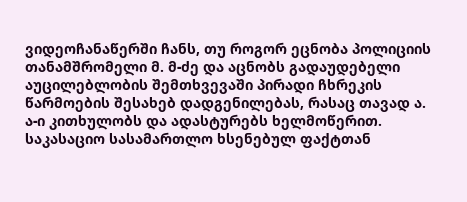ვიდეოჩანაწერში ჩანს, თუ როგორ ეცნობა პოლიციის თანამშრომელი მ. მ-ძე და აცნობს გადაუდებელი აუცილებლობის შემთხვევაში პირადი ჩხრეკის წარმოების შესახებ დადგენილებას, რასაც თავად ა. ა-ი კითხულობს და ადასტურებს ხელმოწერით. საკასაციო სასამართლო ხსენებულ ფაქტთან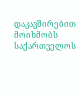დაკავშირებით მოიხმობს საქართველოს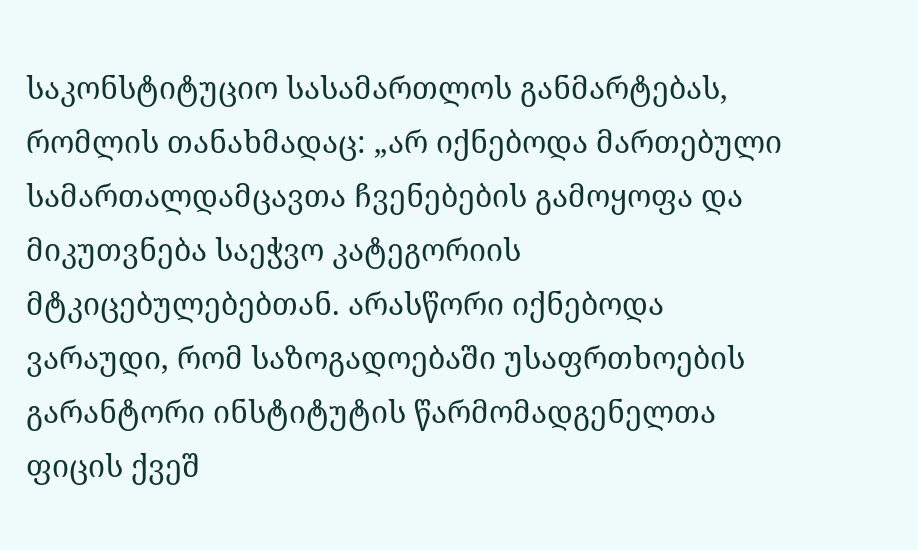საკონსტიტუციო სასამართლოს განმარტებას, რომლის თანახმადაც: „არ იქნებოდა მართებული სამართალდამცავთა ჩვენებების გამოყოფა და მიკუთვნება საეჭვო კატეგორიის მტკიცებულებებთან. არასწორი იქნებოდა ვარაუდი, რომ საზოგადოებაში უსაფრთხოების გარანტორი ინსტიტუტის წარმომადგენელთა ფიცის ქვეშ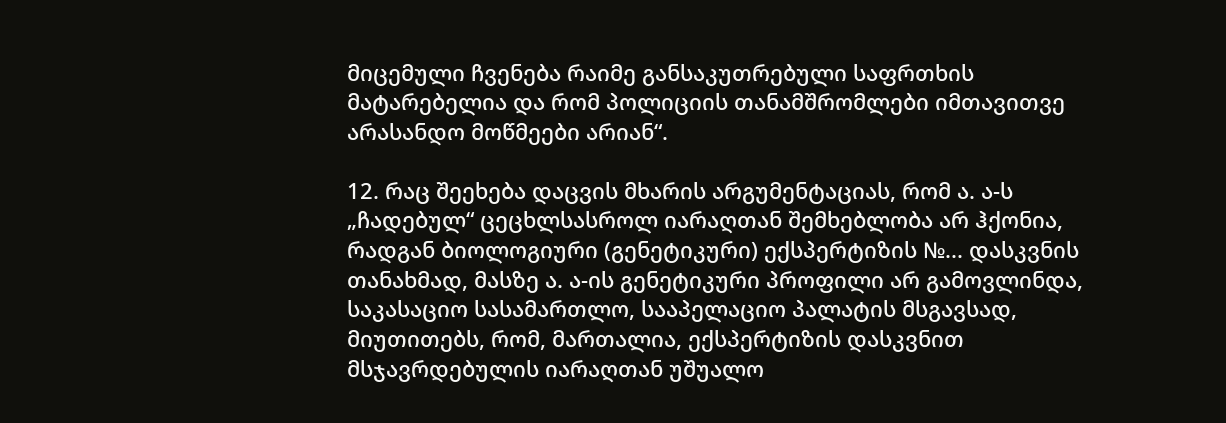მიცემული ჩვენება რაიმე განსაკუთრებული საფრთხის მატარებელია და რომ პოლიციის თანამშრომლები იმთავითვე არასანდო მოწმეები არიან“.

12. რაც შეეხება დაცვის მხარის არგუმენტაციას, რომ ა. ა-ს „ჩადებულ“ ცეცხლსასროლ იარაღთან შემხებლობა არ ჰქონია, რადგან ბიოლოგიური (გენეტიკური) ექსპერტიზის №... დასკვნის თანახმად, მასზე ა. ა-ის გენეტიკური პროფილი არ გამოვლინდა, საკასაციო სასამართლო, სააპელაციო პალატის მსგავსად, მიუთითებს, რომ, მართალია, ექსპერტიზის დასკვნით მსჯავრდებულის იარაღთან უშუალო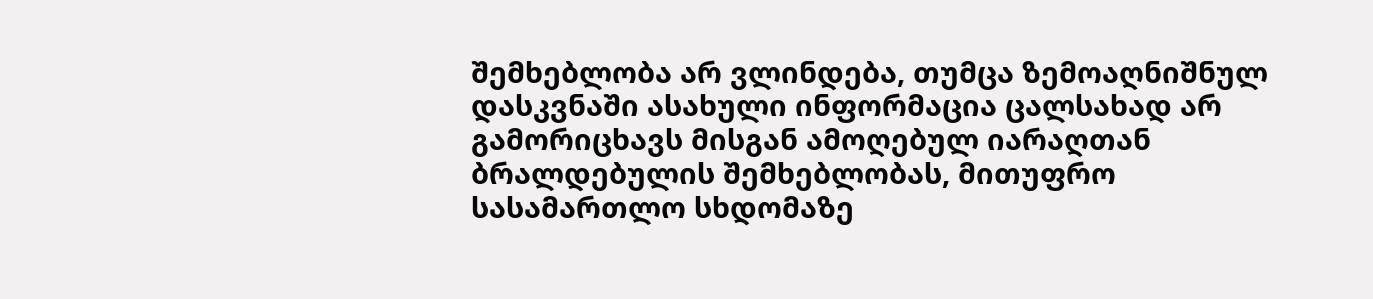შემხებლობა არ ვლინდება, თუმცა ზემოაღნიშნულ დასკვნაში ასახული ინფორმაცია ცალსახად არ გამორიცხავს მისგან ამოღებულ იარაღთან ბრალდებულის შემხებლობას, მითუფრო სასამართლო სხდომაზე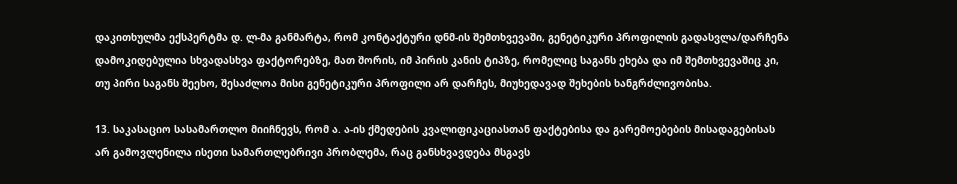დაკითხულმა ექსპერტმა დ. ლ-მა განმარტა, რომ კონტაქტური დნმ-ის შემთხვევაში, გენეტიკური პროფილის გადასვლა/დარჩენა დამოკიდებულია სხვადასხვა ფაქტორებზე, მათ შორის, იმ პირის კანის ტიპზე, რომელიც საგანს ეხება და იმ შემთხვევაშიც კი, თუ პირი საგანს შეეხო, შესაძლოა მისი გენეტიკური პროფილი არ დარჩეს, მიუხედავად შეხების ხანგრძლივობისა.

13. საკასაციო სასამართლო მიიჩნევს, რომ ა. ა-ის ქმედების კვალიფიკაციასთან ფაქტებისა და გარემოებების მისადაგებისას არ გამოვლენილა ისეთი სამართლებრივი პრობლემა, რაც განსხვავდება მსგავს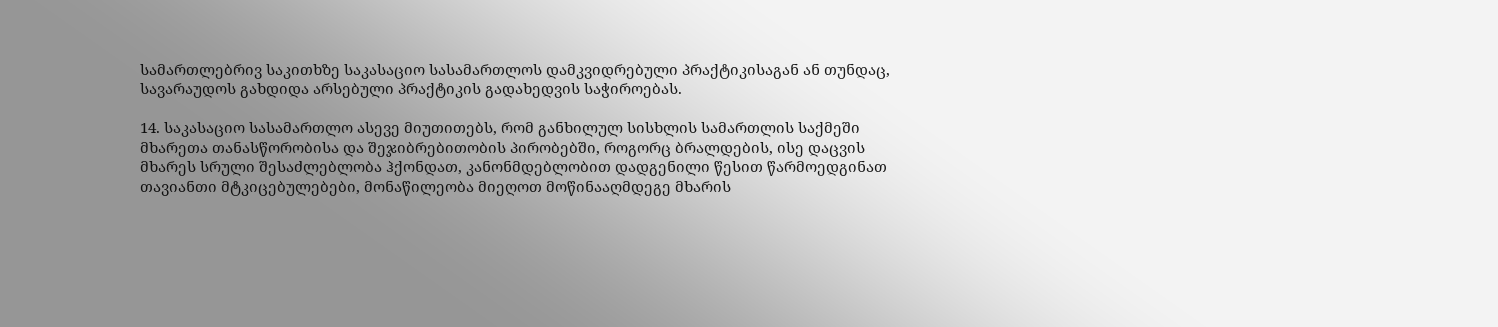სამართლებრივ საკითხზე საკასაციო სასამართლოს დამკვიდრებული პრაქტიკისაგან ან თუნდაც, სავარაუდოს გახდიდა არსებული პრაქტიკის გადახედვის საჭიროებას.

14. საკასაციო სასამართლო ასევე მიუთითებს, რომ განხილულ სისხლის სამართლის საქმეში მხარეთა თანასწორობისა და შეჯიბრებითობის პირობებში, როგორც ბრალდების, ისე დაცვის მხარეს სრული შესაძლებლობა ჰქონდათ, კანონმდებლობით დადგენილი წესით წარმოედგინათ თავიანთი მტკიცებულებები, მონაწილეობა მიეღოთ მოწინააღმდეგე მხარის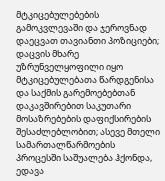მტკიცებულებების გამოკვლევაში და ჯეროვნად დაეცვათ თავიანთი პოზიციები; დაცვის მხარე უზრუნველყოფილი იყო მტკიცებულებათა წარდგენისა და საქმის გარემოებებთან დაკავშირებით საკუთარი მოსაზრებების დაფიქსირების შესაძლებლობით; ასევე მთელი სამართალწარმოების პროცესში საშუალება ჰქონდა, ედავა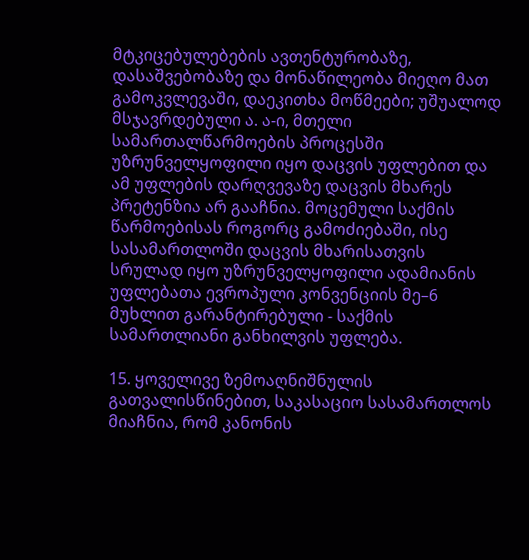მტკიცებულებების ავთენტურობაზე, დასაშვებობაზე და მონაწილეობა მიეღო მათ გამოკვლევაში, დაეკითხა მოწმეები; უშუალოდ მსჯავრდებული ა. ა-ი, მთელი სამართალწარმოების პროცესში უზრუნველყოფილი იყო დაცვის უფლებით და ამ უფლების დარღვევაზე დაცვის მხარეს პრეტენზია არ გააჩნია. მოცემული საქმის წარმოებისას როგორც გამოძიებაში, ისე სასამართლოში დაცვის მხარისათვის სრულად იყო უზრუნველყოფილი ადამიანის უფლებათა ევროპული კონვენციის მე–6 მუხლით გარანტირებული - საქმის სამართლიანი განხილვის უფლება.

15. ყოველივე ზემოაღნიშნულის გათვალისწინებით, საკასაციო სასამართლოს მიაჩნია, რომ კანონის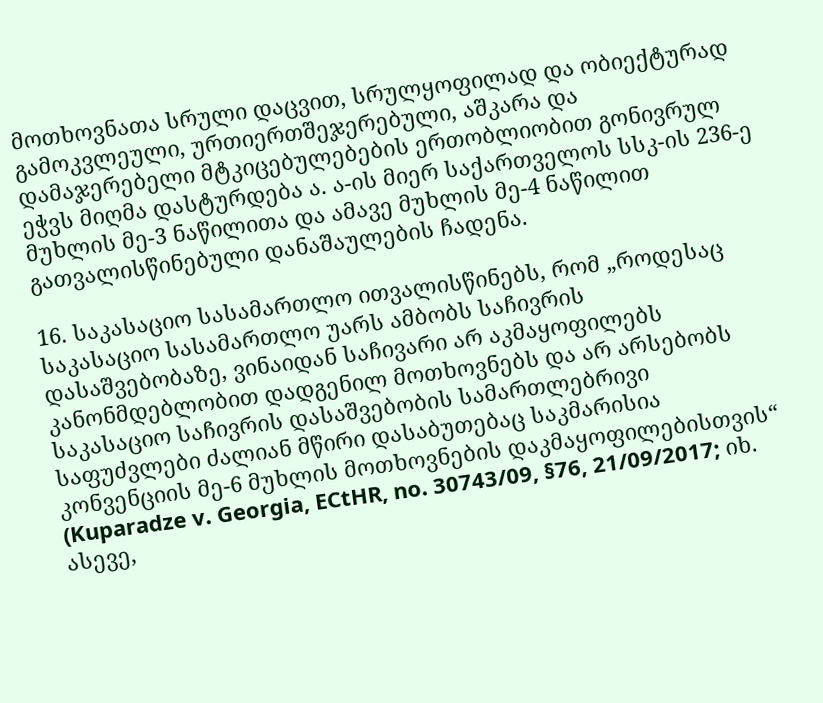მოთხოვნათა სრული დაცვით, სრულყოფილად და ობიექტურად გამოკვლეული, ურთიერთშეჯერებული, აშკარა და დამაჯერებელი მტკიცებულებების ერთობლიობით გონივრულ ეჭვს მიღმა დასტურდება ა. ა-ის მიერ საქართველოს სსკ-ის 236-ე მუხლის მე-3 ნაწილითა და ამავე მუხლის მე-4 ნაწილით გათვალისწინებული დანაშაულების ჩადენა.

16. საკასაციო სასამართლო ითვალისწინებს, რომ „როდესაც საკასაციო სასამართლო უარს ამბობს საჩივრის დასაშვებობაზე, ვინაიდან საჩივარი არ აკმაყოფილებს კანონმდებლობით დადგენილ მოთხოვნებს და არ არსებობს საკასაციო საჩივრის დასაშვებობის სამართლებრივი საფუძვლები ძალიან მწირი დასაბუთებაც საკმარისია კონვენციის მე-6 მუხლის მოთხოვნების დაკმაყოფილებისთვის“ (Kuparadze v. Georgia, ECtHR, no. 30743/09, §76, 21/09/2017; იხ. ასევე,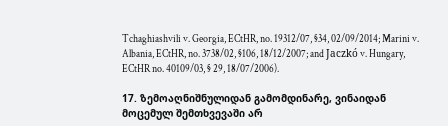Tchaghiashvili v. Georgia, ECtHR, no. 19312/07, §34, 02/09/2014; Marini v. Albania, ECtHR, no. 3738/02, §106, 18/12/2007; and Jaczkó v. Hungary, ECtHR no. 40109/03, § 29, 18/07/2006).

17. ზემოაღნიშნულიდან გამომდინარე, ვინაიდან მოცემულ შემთხვევაში არ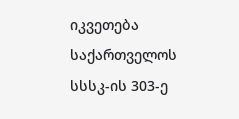იკვეთება საქართველოს სსსკ-ის 303-ე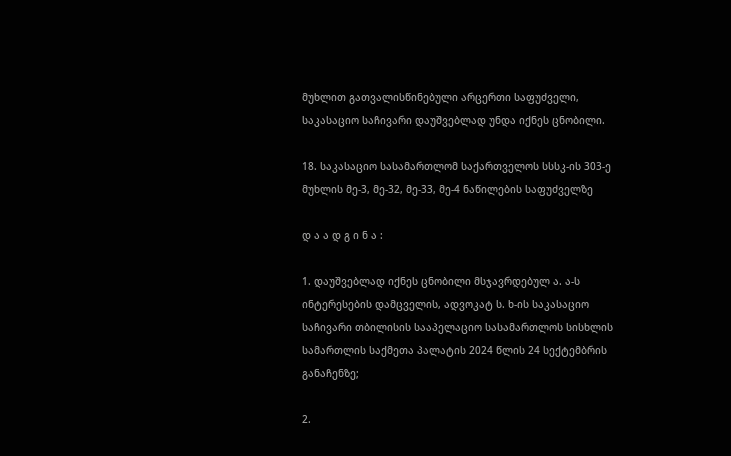მუხლით გათვალისწინებული არცერთი საფუძველი, საკასაციო საჩივარი დაუშვებლად უნდა იქნეს ცნობილი.

18. საკასაციო სასამართლომ საქართველოს სსსკ-ის 303-ე მუხლის მე-3, მე-32, მე-33, მე-4 ნაწილების საფუძველზე

დ ა ა დ გ ი ნ ა :

1. დაუშვებლად იქნეს ცნობილი მსჯავრდებულ ა. ა-ს ინტერესების დამცველის, ადვოკატ ს. ხ-ის საკასაციო საჩივარი თბილისის სააპელაციო სასამართლოს სისხლის სამართლის საქმეთა პალატის 2024 წლის 24 სექტემბრის განაჩენზე;

2.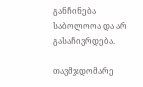განჩინება საბოლოოა და არ გასაჩივრდება.

თავმჯდომარე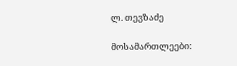ლ. თევზაძე

მოსამართლეები: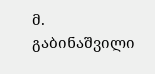მ. გაბინაშვილი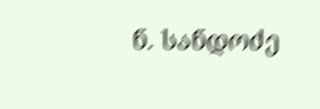ნ. სანდოძე